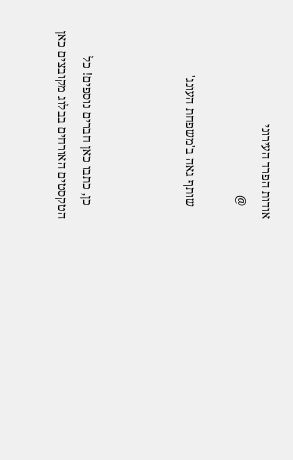אודות הפרד העירוני
    @

    שותף גאה ב'משפחת העונג'



    כן, כתבו כאן חברים נוספים! כל הטקסטים האורחים בבלוג מקובצים כאן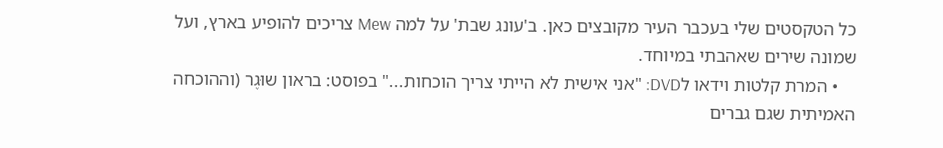כל הטקסטים שלי בעכבר העיר מקובצים כאן. ב'עונג שבת' על למה Mew צריכים להופיע בארץ, ועל שמונה שירים שאהבתי במיוחד.
    • המרת קלטות וידאו לDVD: "אני אישית לא הייתי צריך הוכחות..." בפוסט: בראון שוּגֶר (וההוכחה האמיתית שגם גברים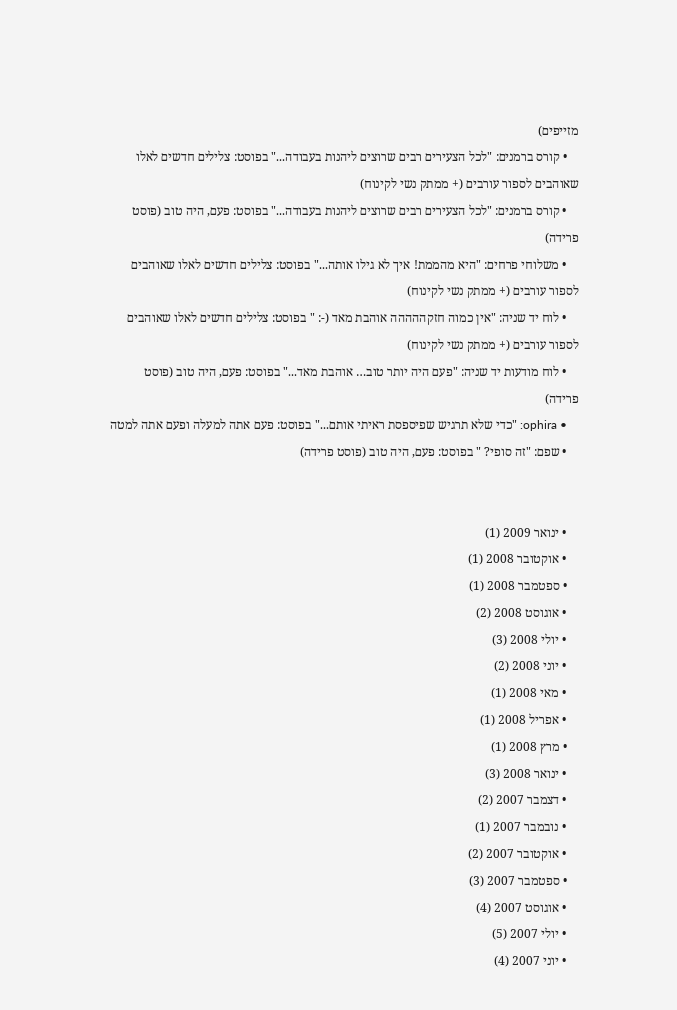מזייפים)
    • קורס ברמנים: "לכל הצעירים רבים שרוצים ליהנות בעבודה..." בפוסט: צלילים חדשים לאלו שאוהבים לספור עורבים (+ ממתק נשי לקינוח)
    • קורס ברמנים: "לכל הצעירים רבים שרוצים ליהנות בעבודה..." בפוסט: פעם, היה טוב (פוסט פרידה)
    • משלוחי פרחים: "היא מהממת! איך לא גילו אותה..." בפוסט: צלילים חדשים לאלו שאוהבים לספור עורבים (+ ממתק נשי לקינוח)
    • לוח יד שניה: "אין כמוה חזקההההה אוהבת מאד (-: " בפוסט: צלילים חדשים לאלו שאוהבים לספור עורבים (+ ממתק נשי לקינוח)
    • לוח מודעות יד שניה: "פעם היה יותר טוב… אוהבת מאד..." בפוסט: פעם, היה טוב (פוסט פרידה)
    • ophira: "כדי שלא תרגיש שפיספסת ראיתי אותם..." בפוסט: פעם אתה למעלה ופעם אתה למטה
    • שפם: "זה סופי? " בפוסט: פעם, היה טוב (פוסט פרידה)


    • ינואר 2009 (1)
    • אוקטובר 2008 (1)
    • ספטמבר 2008 (1)
    • אוגוסט 2008 (2)
    • יולי 2008 (3)
    • יוני 2008 (2)
    • מאי 2008 (1)
    • אפריל 2008 (1)
    • מרץ 2008 (1)
    • ינואר 2008 (3)
    • דצמבר 2007 (2)
    • נובמבר 2007 (1)
    • אוקטובר 2007 (2)
    • ספטמבר 2007 (3)
    • אוגוסט 2007 (4)
    • יולי 2007 (5)
    • יוני 2007 (4)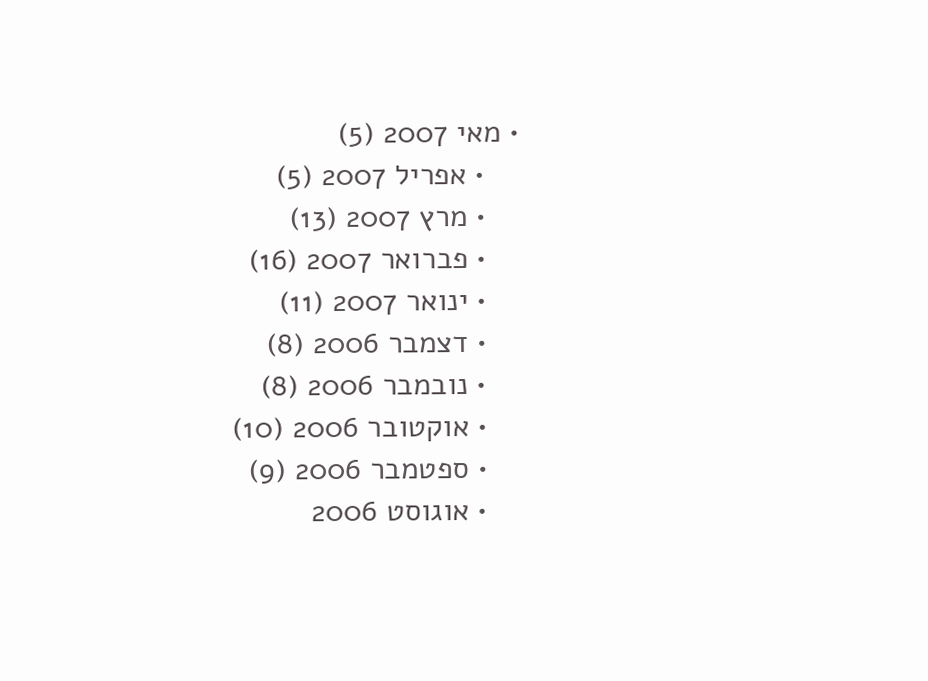• מאי 2007 (5)
    • אפריל 2007 (5)
    • מרץ 2007 (13)
    • פברואר 2007 (16)
    • ינואר 2007 (11)
    • דצמבר 2006 (8)
    • נובמבר 2006 (8)
    • אוקטובר 2006 (10)
    • ספטמבר 2006 (9)
    • אוגוסט 2006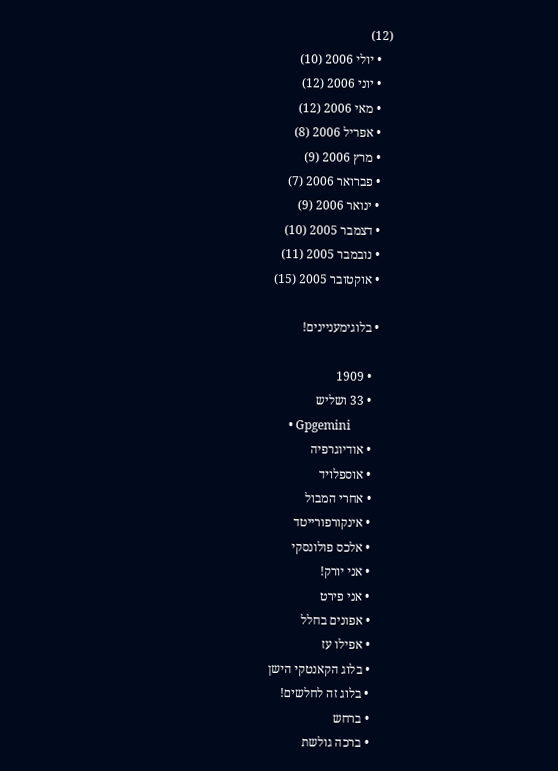(12)
    • יולי 2006 (10)
    • יוני 2006 (12)
    • מאי 2006 (12)
    • אפריל 2006 (8)
    • מרץ 2006 (9)
    • פברואר 2006 (7)
    • ינואר 2006 (9)
    • דצמבר 2005 (10)
    • נובמבר 2005 (11)
    • אוקטובר 2005 (15)

    • בלוגימעניינים!

      • 1909
      • 33 ושליש
      • Gpgemini
      • אודיוגרפיה
      • אוספלויד
      • אחרי המבול
      • אינקורפורייטד
      • אלכס פולונסקי
      • אני יורק!
      • אני פירט
      • אפונים בחלל
      • אפילו עז
      • בלוג הקאנטקי הישן
      • בלוג זה לחלשים!
      • ברחש
      • ברכה גולשת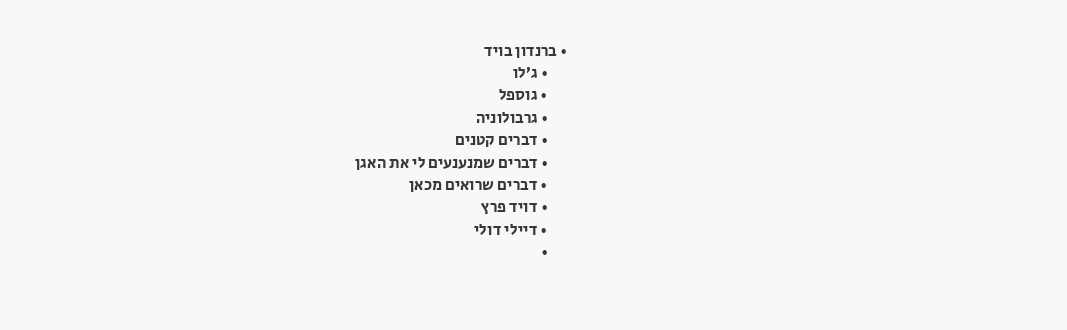• ברנדון בויד
      • ג’לו
      • גוספל
      • גרבולוניה
      • דברים קטנים
      • דברים שמנענעים לי את האגן
      • דברים שרואים מכאן
      • דויד פרץ
      • דיילי דולי
      •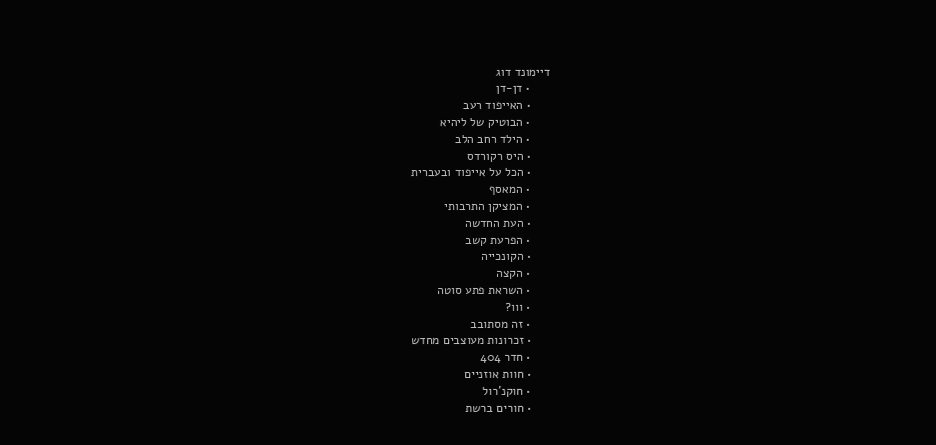דיימונד דוג
      • דן-דן
      • האייפוד רעב
      • הבוטיק של ליהיא
      • הילד רחב הלב
      • היס רקורדס
      • הכל על אייפוד ובעברית
      • המאסף
      • המציקן התרבותי
      • העת החדשה
      • הפרעת קשב
      • הקונכייה
      • הקצה
      • השראת פתע סוטה
      • ווו?
      • זה מסתובב
      • זכרונות מעוצבים מחדש
      • חדר 404
      • חוות אוזניים
      • חוקנ’רול
      • חורים ברשת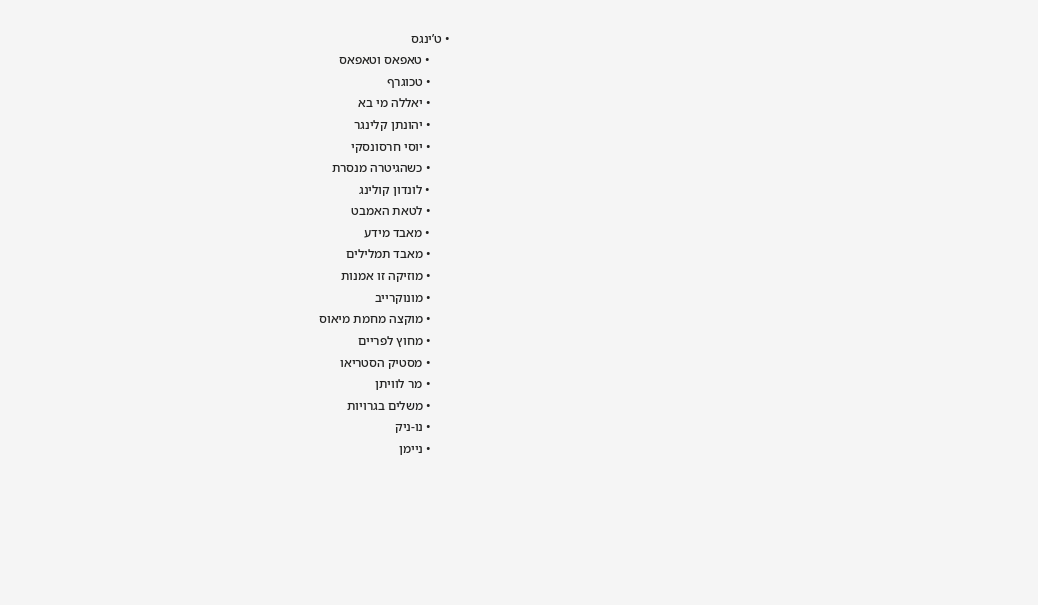• ט’ינגס
      • טאפאס וטאפאס
      • טכוגרף
      • יאללה מי בא
      • יהונתן קלינגר
      • יוסי חרסונסקי
      • כשהגיטרה מנסרת
      • לונדון קולינג
      • לטאת האמבט
      • מאבד מידע
      • מאבד תמלילים
      • מוזיקה זו אמנות
      • מונוקרייב
      • מוקצה מחמת מיאוס
      • מחוץ לפריים
      • מסטיק הסטריאו
      • מר לוויתן
      • משלים בגרויות
      • נו-ניק
      • ניימן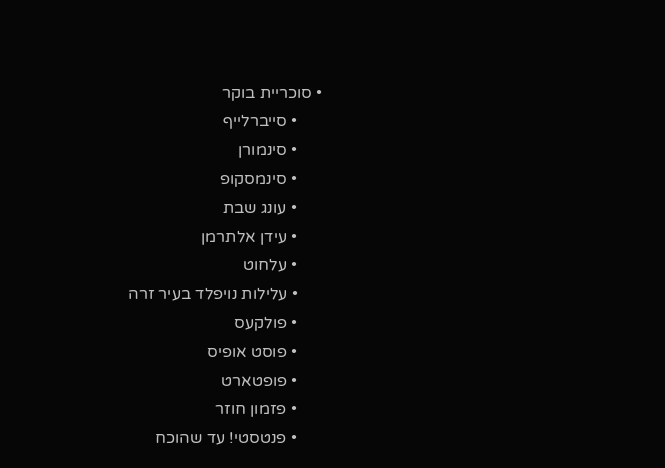• סוכריית בוקר
      • סייברלייף
      • סינמורן
      • סינמסקופ
      • עונג שבת
      • עידן אלתרמן
      • עלחוט
      • עלילות נויפלד בעיר זרה
      • פולקעס
      • פוסט אופיס
      • פופטארט
      • פזמון חוזר
      • פנטסטי! עד שהוכח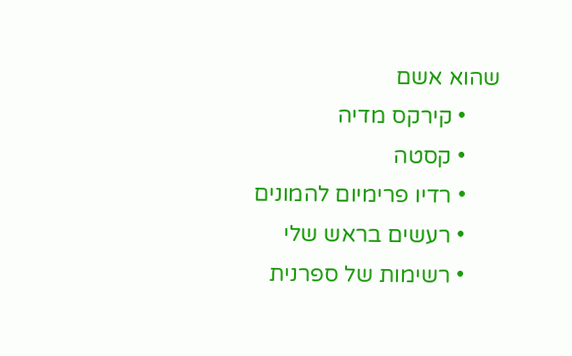שהוא אשם
      • קירקס מדיה
      • קסטה
      • רדיו פרימיום להמונים
      • רעשים בראש שלי
      • רשימות של ספרנית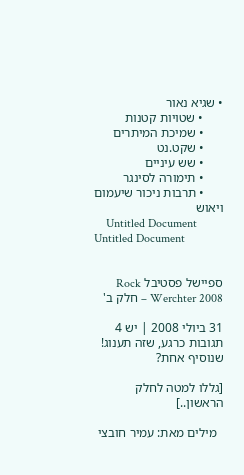• שגיא נאור
      • שטויות קטנות
      • שמיכת המיתרים
      • שקט.נט
      • שש עיניים
      • תימורה לסינגר
      • תרבות ניכור שיעמום ויאוש
    Untitled Document Untitled Document


ספיישל פסטיבל Rock Werchter 2008 – חלק ב'

31 ביולי 2008 | יש 4 תגובות כרגע, שזה תענוג! שנוסיף אחת?

[גללו למטה לחלק הראשון..]

  מילים מאת: עמיר חובצי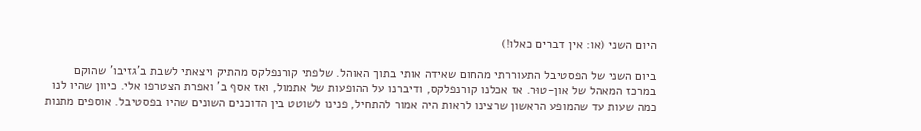היום השני (או: אין דברים כאלו!)

ביום השני של הפסטיבל התעוררתי מהחום שאידה אותי בתוך האוהל. שלפתי קורנפלקס מהתיק ויצאתי לשבת ב'גזיבו' שהוקם במרכז המאהל של און-טוּר. אז אכלנו קורנפלקס, ודיברנו על ההופעות של אתמול, ואז אסף ב' ואפרת הצטרפו אלי. כיוון שהיו לנו כמה שעות עד שהמופע הראשון שרצינו לראות היה אמור להתחיל, פנינו לשוטט בין הדוכנים השונים שהיו בפסטיבל. אוספים מתנות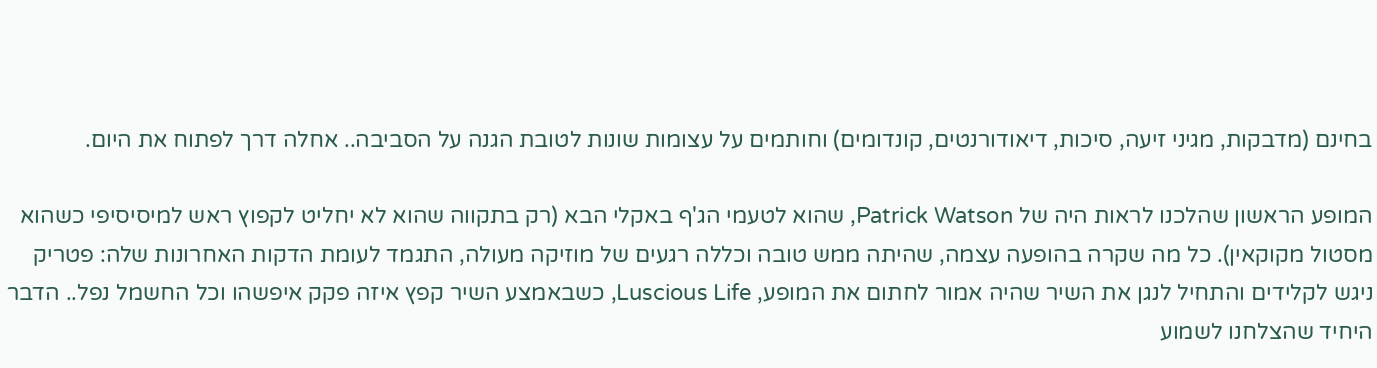בחינם (מדבקות, מגיני זיעה, סיכות, דיאודורנטים, קונדומים) וחותמים על עצומות שונות לטובת הגנה על הסביבה.. אחלה דרך לפתוח את היום.

המופע הראשון שהלכנו לראות היה של Patrick Watson, שהוא לטעמי הג'ף באקלי הבא (רק בתקווה שהוא לא יחליט לקפוץ ראש למיסיסיפי כשהוא מסטול מקוקאין). כל מה שקרה בהופעה עצמה, שהיתה ממש טובה וכללה רגעים של מוזיקה מעולה, התגמד לעומת הדקות האחרונות שלה: פטריק ניגש לקלידים והתחיל לנגן את השיר שהיה אמור לחתום את המופע, Luscious Life, כשבאמצע השיר קפץ איזה פקק איפשהו וכל החשמל נפל.. הדבר היחיד שהצלחנו לשמוע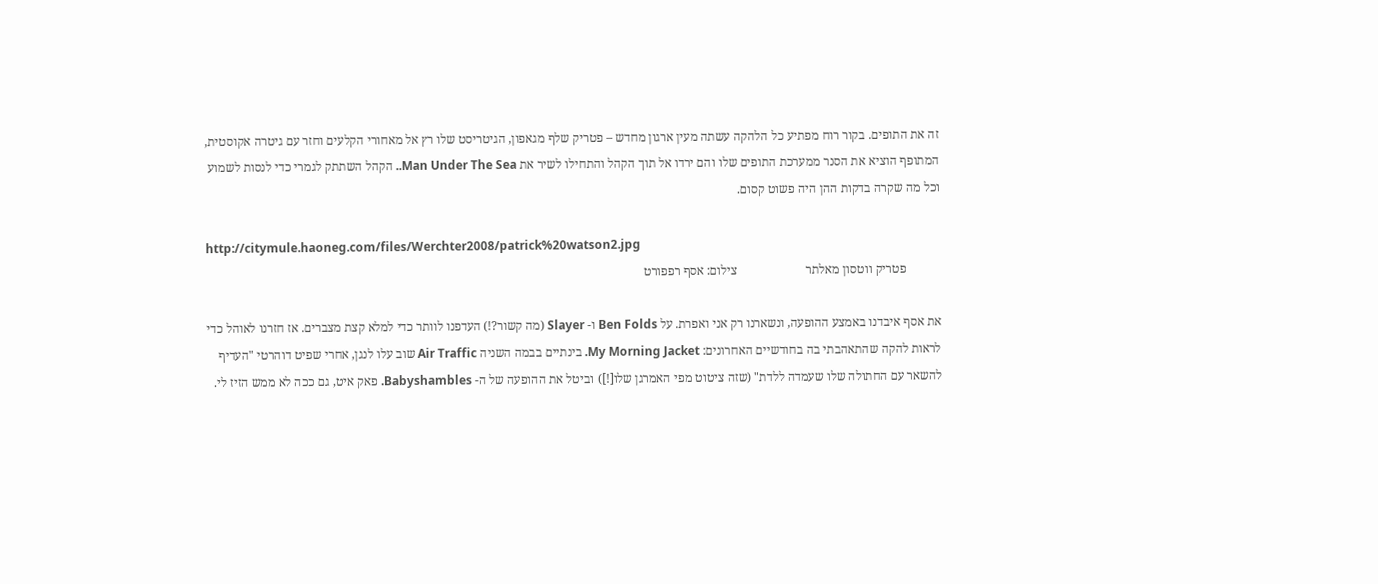זה את התופים. בקור רוח מפתיע כל הלהקה עשתה מעין ארגון מחדש – פטריק שלף מגאפון, הגיטריסט שלו רץ אל מאחורי הקלעים וחזר עם גיטרה אקוסטית, המתופף הוציא את הסנר ממערכת התופים שלו והם ירדו אל תוך הקהל והתחילו לשיר את Man Under The Sea.. הקהל השתתק לגמרי כדי לנסות לשמוע וכל מה שקרה בדקות ההן היה פשוט קסום.

http://citymule.haoneg.com/files/Werchter2008/patrick%20watson2.jpg
           פטריק ווטסון מאלתר                      צילום: אסף רפפורט

את אסף איבדנו באמצע ההופעה, ונשארנו רק אני ואפרת. על Ben Folds ו- Slayer (מה קשור?!) העדפנו לוותר כדי למלא קצת מצברים. אז חזרנו לאוהל כדי לראות להקה שהתאהבתי בה בחודשיים האחרונים: My Morning Jacket. בינתיים בבמה השניה Air Traffic שוב עלו לנגן, אחרי שפיט דוהרטי "העדיף להשאר עם החתולה שלו שעמדה ללדת" (שזה ציטוט מפי האמרגן שלו[!]) וביטל את ההופעה של ה- Babyshambles. פאק איט, גם ככה לא ממש הזיז לי.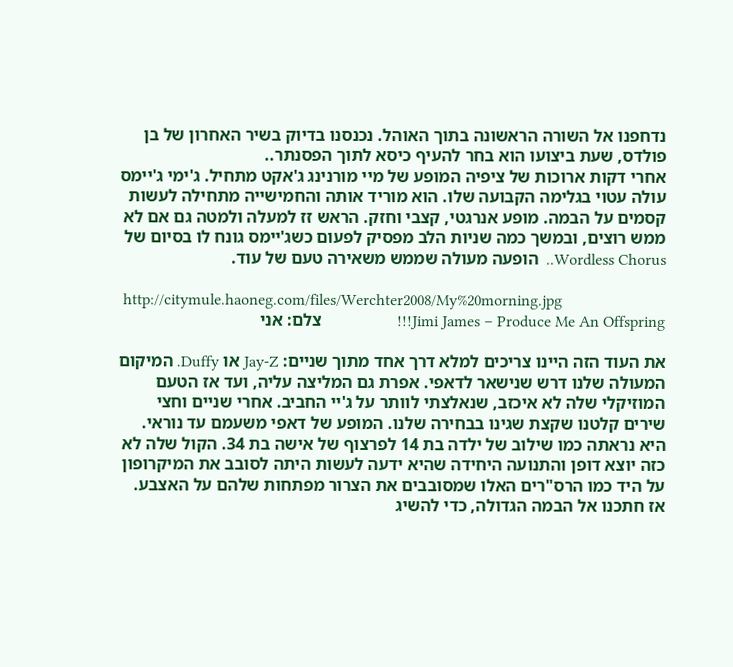נדחפנו אל השורה הראשונה בתוך האוהל. נכנסנו בדיוק בשיר האחרון של בן פולדס, שעת ביצועו הוא בחר להעיף כיסא לתוך הפסנתר..
אחרי דקות ארוכות של ציפיה המופע של מיי מורנינג ג'אקט מתחיל. ג'ימי ג'יימס עולה עטוי בגלימה הקבועה שלו. הוא מוריד אותה והחמישייה מתחילה לעשות קסמים על הבמה. מופע אנרגטי, קצבי וחזק. הראש זז למעלה ולמטה גם אם לא ממש רוצים, ובמשך כמה שניות הלב מפסיק לפעום כשג'יימס גונח לו בסיום של  Wordless Chorus..  הופעה מעולה שממש משאירה טעם של עוד.

 http://citymule.haoneg.com/files/Werchter2008/My%20morning.jpg
Jimi James – Produce Me An Offspring!!!                   צלם: אני

את העוד הזה היינו צריכים למלא דרך אחד מתוך שניים: Jay-Z או Duffy. המיקום המעולה שלנו דרש שנישאר לדאפי. אפרת גם המליצה עליה, ועד אז הטעם המוזיקלי שלה לא איכזב, שנאלצתי לוותר על ג'יי החביב. אחרי שניים וחצי שירים קלטנו שקצת שגינו בבחירה שלנו. המופע של דאפי משעמם עד נוראי. היא נראתה כמו שילוב של ילדה בת 14 לפרצוף של אישה בת 34. הקול שלה לא כזה יוצא דופן והתנועה היחידה שהיא ידעה לעשות היתה לסובב את המיקרופון על היד כמו הרס"רים האלו שמסובבים את הצרור מפתחות שלהם על האצבע. אז חתכנו אל הבמה הגדולה, כדי להשיג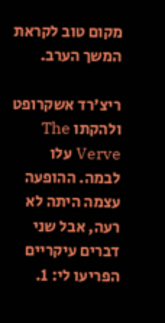מקום טוב לקראת המשך הערב.

ריצ'רד אשקרופט ולהקתו The Verve עלו לבמה. ההופעה עצמה היתה לא רעה, אבל שני דברים עיקריים הפריעו לי: 1.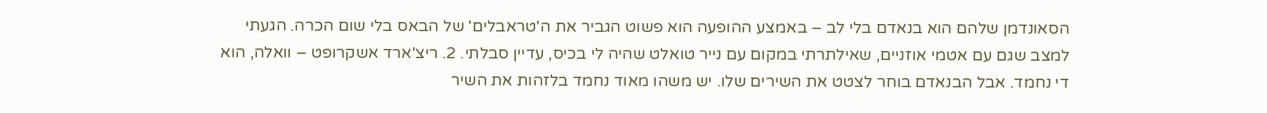הסאונדמן שלהם הוא בנאדם בלי לב – באמצע ההופעה הוא פשוט הגביר את ה'טראבלים' של הבאס בלי שום הכרה. הגעתי למצב שגם עם אטמי אוזניים, שאילתרתי במקום עם נייר טואלט שהיה לי בכיס, עדיין סבלתי. 2. ריצ'ארד אשקרופט – וואלה, הוא די נחמד. אבל הבנאדם בוחר לצטט את השירים שלו. יש משהו מאוד נחמד בלזהות את השיר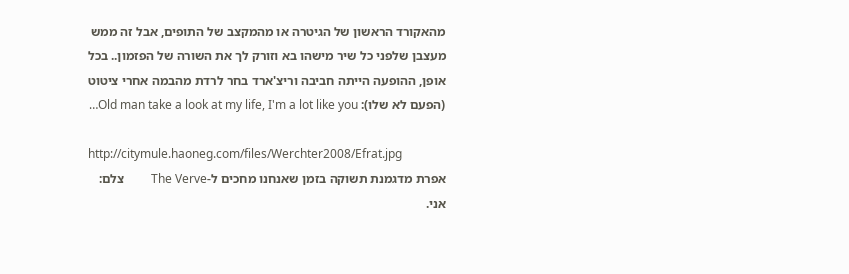מהאקורד הראשון של הגיטרה או מהמקצב של התופים, אבל זה ממש מעצבן שלפני כל שיר מישהו בא וזורק לך את השורה של הפזמון.. בכל אופן, ההופעה הייתה חביבה וריצ'ארד בחר לרדת מהבמה אחרי ציטוט (הפעם לא שלו): Old man take a look at my life, I'm a lot like you…

http://citymule.haoneg.com/files/Werchter2008/Efrat.jpg
אפרת מדגמנת תשוקה בזמן שאנחנו מחכים ל-The Verve         צלם: אני.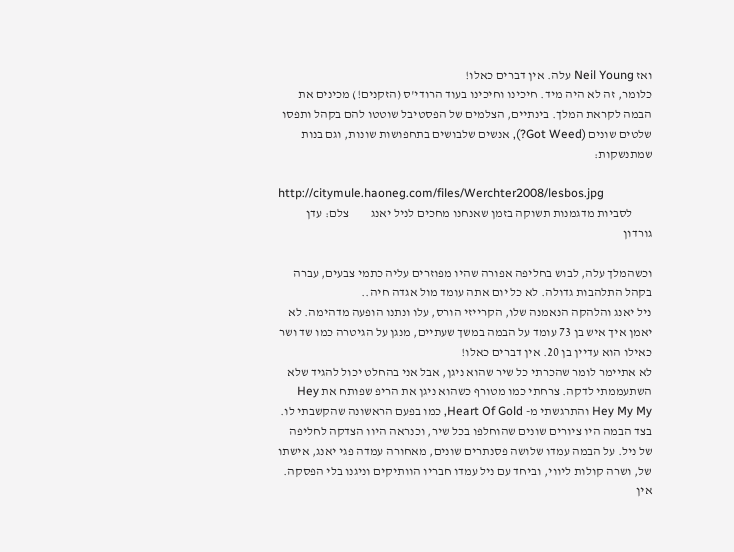ואז Neil Young עלה. אין דברים כאלו!
כלומר, זה לא היה מיד. חיכינו וחיכינו בעוד הרודי'ס (הזקנים!) מכינים את הבמה לקראת המלך. בינתיים, הצלמים של הפסטיבל שוטטו להם בקהל ותפסו שלטים שונים (Got Weed?), אנשים שלבושים בתחפושות שונות, וגם בנות שמתנשקות:

http://citymule.haoneg.com/files/Werchter2008/lesbos.jpg
        לסביות מדגמנות תשוקה בזמן שאנחנו מחכים לניל יאנג         צלם: עדן גורדון

וכשהמלך עלה, לבוש בחליפה אפורה שהיו מפוזרים עליה כתמי צבעים, עברה בקהל התלהבות גדולה. לא כל יום אתה עומד מול אגדה חיה..
ניל יאנג והלהקה הנאמנה שלו, הקרייזי הורס, עלו ונתנו הופעה מדהימה. לא יאמן איך איש בן 73 עומד על הבמה במשך שעתיים, מנגן על הגיטרה כמו שד ושר כאילו הוא עדיין בן 20. אין דברים כאלו!
לא אתיימר לומר שהכרתי כל שיר שהוא ניגן, אבל אני בהחלט יכול להגיד שלא השתעממתי לדקה. צרחתי כמו מטורף כשהוא ניגן את הריפ שפותח את Hey Hey My My והתרגשתי מ- Heart Of Gold, כמו בפעם הראשונה שהקשבתי לו. בצד הבמה היו ציורים שונים שהוחלפו בכל שיר, וכנראה היוו הצדקה לחליפה של ניל. על הבמה עמדו שלושה פסנתרים שונים, מאחורה עמדה פגי יאנג, אישתו של, ושרה קולות ליווי, וביחד עם ניל עמדו חבריו הוותיקים וניגנו בלי הפסקה. אין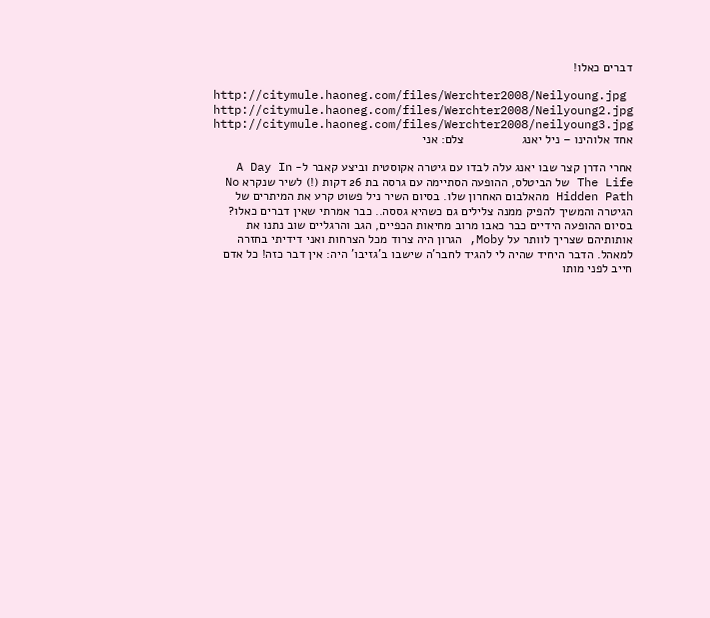דברים כאלו!

http://citymule.haoneg.com/files/Werchter2008/Neilyoung.jpg http://citymule.haoneg.com/files/Werchter2008/Neilyoung2.jpg
http://citymule.haoneg.com/files/Werchter2008/neilyoung3.jpg
אחד אלוהינו – ניל יאנג                 צלם: אני

אחרי הדרן קצר שבו יאנג עלה לבדו עם גיטרה אקוסטית וביצע קאבר ל- A Day In The Life של הביטלס, ההופעה הסתיימה עם גרסה בת 26 דקות (!) לשיר שנקרא No Hidden Path מהאלבום האחרון שלו. בסיום השיר ניל פשוט קרע את המיתרים של הגיטרה והמשיך להפיק ממנה צלילים גם כשהיא גססה.. כבר אמרתי שאין דברים כאלו?
בסיום ההופעה הידיים כבר כאבו מרוב מחיאות הכפיים, הגב והרגליים שוב נתנו את אותותיהם שצריך לוותר על Moby, הגרון היה צרוד מכל הצרחות ואני דידיתי בחזרה למאהל. הדבר היחיד שהיה לי להגיד לחבר'ה שישבו ב'גזיבו' היה: אין דבר כזה! כל אדם חייב לפני מותו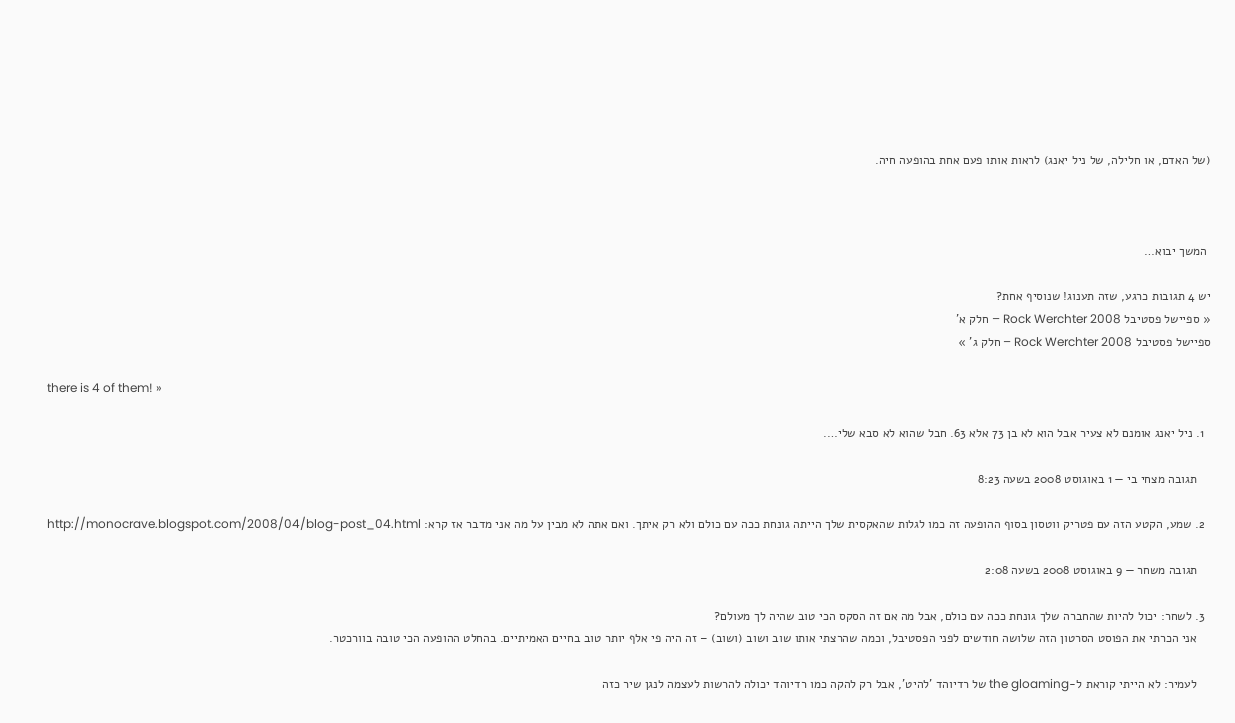(של האדם, או חלילה, של ניל יאנג) לראות אותו פעם אחת בהופעה חיה.



 המשך יבוא…

יש 4 תגובות כרגע, שזה תענוג! שנוסיף אחת?
« ספיישל פסטיבל Rock Werchter 2008 – חלק א'
ספיישל פסטיבל Rock Werchter 2008 – חלק ג' »

there is 4 of them! »

  1. ניל יאנג אומנם לא צעיר אבל הוא לא בן 73 אלא 63. חבל שהוא לא סבא שלי….

    תגובה מצחי בי — 1 באוגוסט 2008 בשעה 8:23

  2. שמע, הקטע הזה עם פטריק ווטסון בסוף ההופעה זה כמו לגלות שהאקסית שלך הייתה גונחת ככה עם כולם ולא רק איתך. ואם אתה לא מבין על מה אני מדבר אז קרא: http://monocrave.blogspot.com/2008/04/blog-post_04.html

    תגובה משחר — 9 באוגוסט 2008 בשעה 2:08

  3. לשחר: יכול להיות שהחברה שלך גונחת ככה עם כולם, אבל מה אם זה הסקס הכי טוב שהיה לך מעולם?
    אני הכרתי את הפוסט הסרטון הזה שלושה חודשים לפני הפסטיבל, וכמה שהרצתי אותו שוב ושוב (ושוב) – זה היה פי אלף יותר טוב בחיים האמיתיים. בהחלט ההופעה הכי טובה בוורכטר.

    לעמיר: לא הייתי קוראת ל-the gloaming של רדיוהד 'להיט', אבל רק להקה כמו רדיוהד יכולה להרשות לעצמה לנגן שיר כזה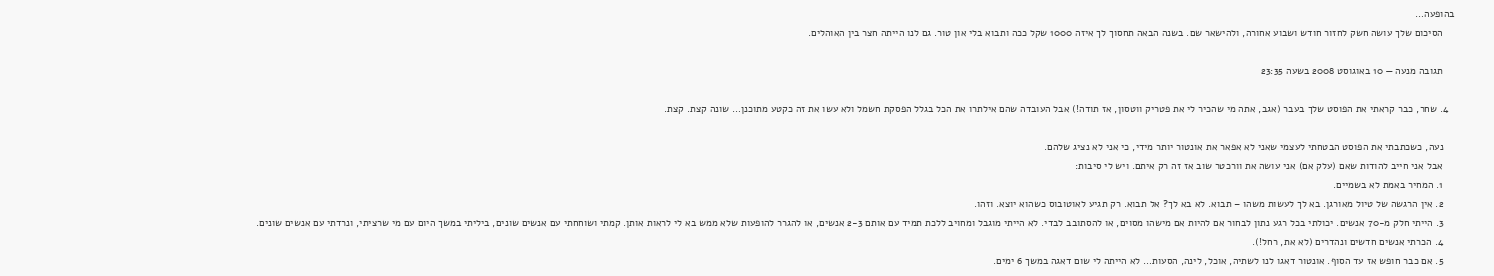בהופעה…
    הסיכום שלך עושה חשק לחזור חודש ושבוע אחורה, ולהישאר שם. בשנה הבאה תחסוך לך איזה 1000 שקל ככה ותבוא בלי און טור. גם לנו הייתה חצר בין האוהלים.

    תגובה מנעה — 10 באוגוסט 2008 בשעה 23:35

  4. שחר, כבר קראתי את הפוסט שלך בעבר (אגב, אתה מי שהכיר לי את פטריק ווטסון, אז תודה!) אבל העובדה שהם אילתרו את הכל בגלל הפסקת חשמל ולא עשו את זה כקטע מתוכנן… שונה קצת. קצת.

    נעה, כשכתבתי את הפוסט הבטחתי לעצמי שאני לא אפאר את אונטור יותר מידי, כי אני לא נציג שלהם.
    אבל אני חייב להודות שאם (עלק אם) אני עושה את וורכטר שוב אז זה רק איתם. ויש לי סיבות:
    1. המחיר באמת לא בשמיים.
    2. אין הרגשה של טיול מאורגן. בא לך לעשות משהו – תבוא. לא בא לך? אל תבוא. רק תגיע לאוטובוס כשהוא יוצא. וזהו.
    3. הייתי חלק מ-70 אנשים. יכולתי בכל רגע נתון לבחור אם להיות אם מישהו מסוים, או להסתובב לבדי. לא הייתי מוגבל ומחויב ללכת תמיד עם אותם 2-3 אנשים, או להגרר להופעות שלא ממש בא לי לראות אותן. קמתי ושוחחתי עם אנשים שונים, ביליתי במשך היום עם מי שרציתי, ונרדתי עם אנשים שונים.
    4. הכרתי אנשים חדשים ונהדרים (לא את, רחל!).
    5. אם כבר חופש אז עד הסוף. אונטור דאגו לנו לשתיה, אוכל, לינה, הסעות… לא הייתה לי שום דאגה במשך 6 ימים.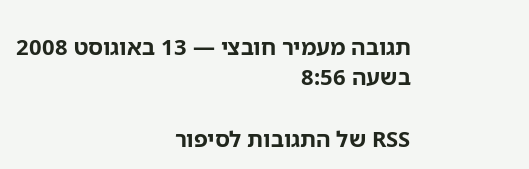תגובה מעמיר חובצי — 13 באוגוסט 2008 בשעה 8:56

RSS של התגובות לסיפור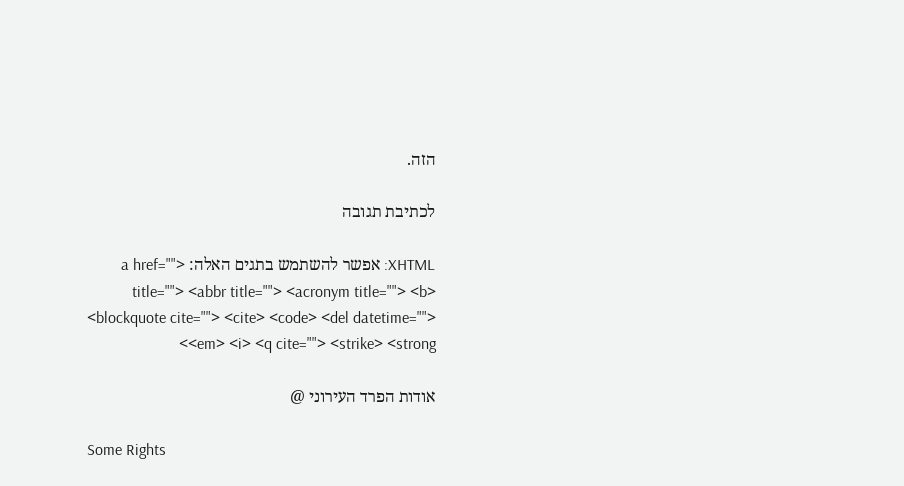הזה.

לכתיבת תגובה

XHTML: אפשר להשתמש בתגים האלה: <a href="" title=""> <abbr title=""> <acronym title=""> <b> <blockquote cite=""> <cite> <code> <del datetime=""> <em> <i> <q cite=""> <strike> <strong>

אודות הפרד העירוני @

Some Rights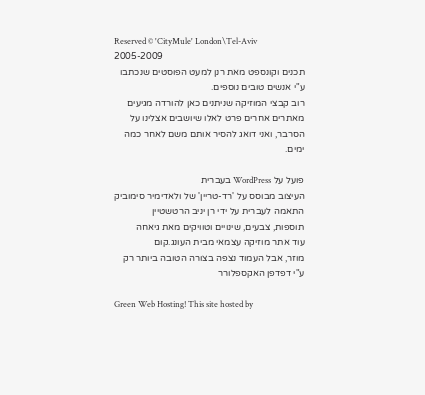Reserved © 'CityMule' London\Tel-Aviv 2005-2009
תכנים וקונספט מאת רנן למעט הפוסטים שנכתבו ע"י אנשים טובים נוספים.
רוב קבצי המוזיקה שניתנים כאן להורדה מגיעים מאתרים אחרים פרט לאלו שיושבים אצלינו על הסרבר, ואני דואג להסיר אותם משם לאחר כמה ימים.

פועל על WordPress בעברית
העיצוב מבוסס על 'רד-טריין' של ולאדימיר סימוביק
התאמה לעברית על ידי רן יניב הרטשטיין
תוספות, צבעים, שינויים וטוויקים מאת גיאחה
עוד אתר מוזיקה עצמאי מבית העונג.קום
מוזר, אבל העמוד נצפה בצורה הטובה ביותר רק ע"י דפדפן האקספלורר

Green Web Hosting! This site hosted by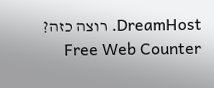DreamHost. רוצה כזה? Free Web Counter